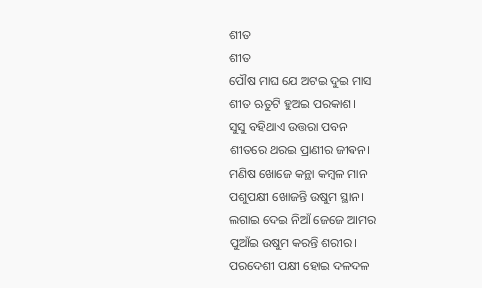ଶୀତ
ଶୀତ
ପୌଷ ମାଘ ଯେ ଅଟଇ ଦୁଇ ମାସ
ଶୀତ ଋତୁଟି ହୁଅଇ ପରକାଶ।
ସୁସୁ ବହିଥାଏ ଉତ୍ତରା ପବନ
ଶୀତରେ ଥରଇ ପ୍ରାଣୀର ଜୀଵନ।
ମଣିଷ ଖୋଜେ କନ୍ଥା କମ୍ବଳ ମାନ
ପଶୁପକ୍ଷୀ ଖୋଜନ୍ତି ଉଷୁମ ସ୍ଥାନ।
ଲଗାଇ ଦେଇ ନିଆଁ ଜେଜେ ଆମର
ପୁଆଁଇ ଉଷୁମ କରନ୍ତି ଶରୀର।
ପରଦେଶୀ ପକ୍ଷୀ ହୋଇ ଦଳଦଳ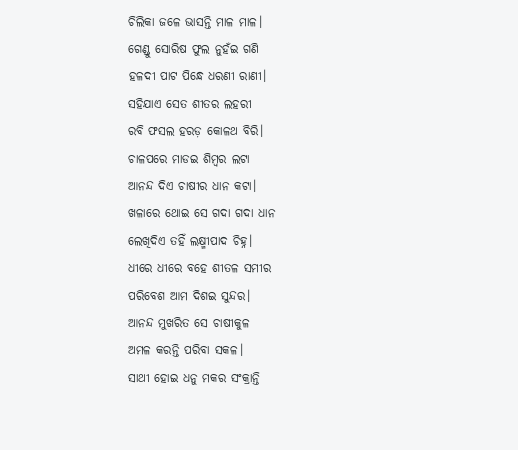ଚିଲିକା ଜଳେ ଭାସନ୍ତି ମାଳ ମାଳ।
ଗେଣ୍ଡୁ ସୋରିଷ ଫୁଲ ନୁହଁଇ ଗଣି
ହଳଦୀ ପାଟ ପିନ୍ଧେ ଧରଣୀ ରାଣୀ।
ସହିଯାଏ ସେତ ଶୀତର ଲହରୀ
ରବି ଫସଲ ହରଡ଼ କୋଳଥ ବିରି।
ଚାଳପରେ ମାଡଇ ଶିମ୍ବର ଲଟା
ଆନନ୍ଦ ଦିଏ ଚାଷୀର ଧାନ କଟା।
ଖଳାରେ ଥୋଇ ସେ ଗଦା ଗଦା ଧାନ
ଲେଖିଦିଏ ତହିଁ ଲକ୍ଷ୍ମୀପାଦ ଚିହ୍ନ।
ଧୀରେ ଧୀରେ ବହେ ଶୀତଳ ସମୀର
ପରିବେଶ ଆମ ଦିଶଇ ସୁନ୍ଦର।
ଆନନ୍ଦ ମୁଖରିତ ସେ ଚାଷୀକୁଳ
ଅମଳ କରନ୍ତି ପରିବା ସକଳ।
ସାଥୀ ହୋଇ ଧନୁ ମକର ସଂକ୍ରାନ୍ତି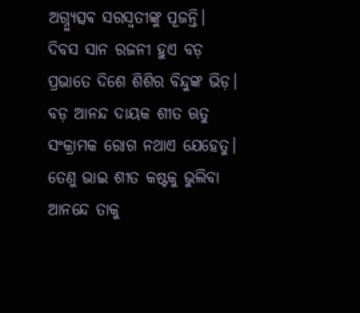ଅଗ୍ନ୍ୟୁତ୍ସଵ ସରସ୍ୱତୀଙ୍କୁ ପୂଜନ୍ତି।
ଦିବସ ସାନ ରଜନୀ ହୁଏ ବଡ଼
ପ୍ରଭାତେ ଦିଶେ ଶିଶିର ବିନ୍ଦୁଙ୍କ ଭିଡ଼।
ବଡ଼ ଆନନ୍ଦ ଦାୟକ ଶୀତ ଋତୁ
ସଂକ୍ରାମକ ରୋଗ ନଥାଏ ଯେହେତୁ।
ତେଣୁ ଭାଇ ଶୀତ କଷ୍ଟକୁ ଭୁଲିବା
ଆନନ୍ଦେ ତାକୁ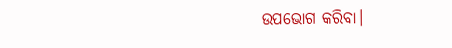ଉପଭୋଗ କରିବା।